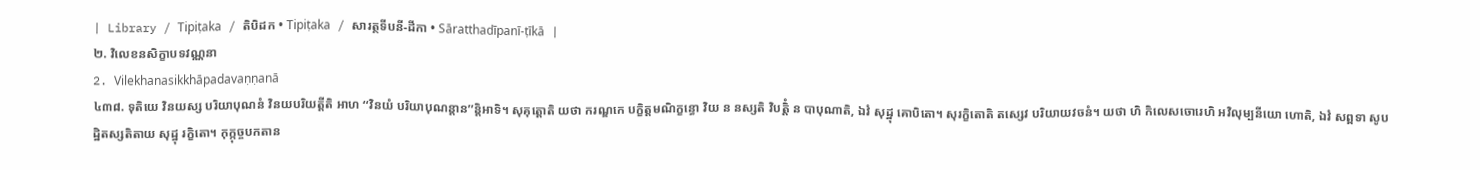| Library / Tipiṭaka / តិបិដក • Tipiṭaka / សារត្ថទីបនី-ដីកា • Sāratthadīpanī-ṭīkā |
២. វិលេខនសិក្ខាបទវណ្ណនា
2. Vilekhanasikkhāpadavaṇṇanā
៤៣៨. ទុតិយេ វិនយស្ស បរិយាបុណនំ វិនយបរិយត្តីតិ អាហ ‘‘វិនយំ បរិយាបុណន្តាន’’ន្តិអាទិ។ សុគុត្តោតិ យថា ករណ្ឌកេ បក្ខិត្តមណិក្ខន្ធោ វិយ ន នស្សតិ វិបត្តិំ ន បាបុណាតិ, ឯវំ សុដ្ឋុ គោបិតោ។ សុរក្ខិតោតិ តស្សេវ បរិយាយវចនំ។ យថា ហិ កិលេសចោរេហិ អវិលុម្បនីយោ ហោតិ, ឯវំ សព្ពទា សូបដ្ឋិតស្សតិតាយ សុដ្ឋុ រក្ខិតោ។ កុក្កុច្ចបកតាន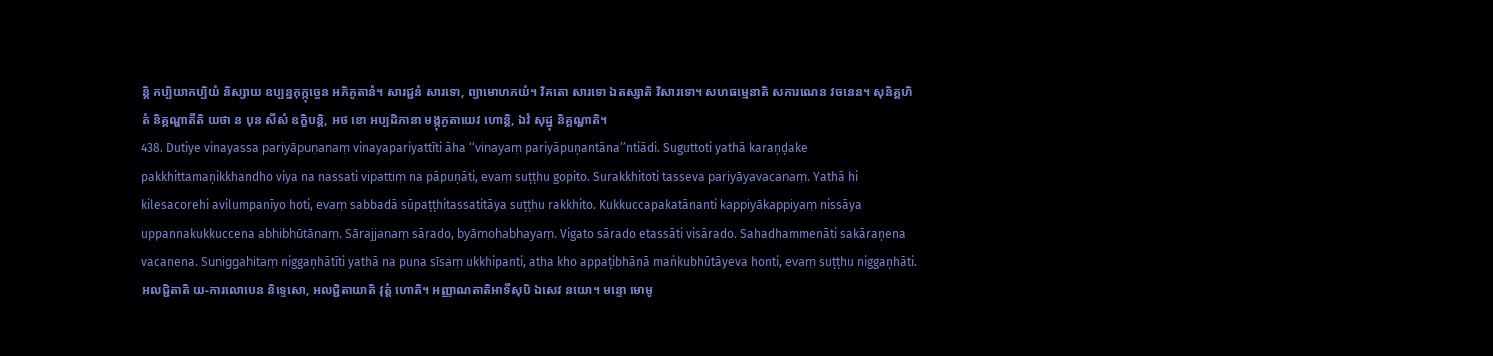ន្តិ កប្បិយាកប្បិយំ និស្សាយ ឧប្បន្នកុក្កុច្ចេន អភិភូតានំ។ សារជ្ជនំ សារទោ, ព្យាមោហភយំ។ វិគតោ សារទោ ឯតស្សាតិ វិសារទោ។ សហធម្មេនាតិ សការណេន វចនេន។ សុនិគ្គហិតំ និគ្គណ្ហាតីតិ យថា ន បុន សីសំ ឧក្ខិបន្តិ, អថ ខោ អប្បដិភានា មង្កុភូតាយេវ ហោន្តិ, ឯវំ សុដ្ឋុ និគ្គណ្ហាតិ។
438. Dutiye vinayassa pariyāpuṇanaṃ vinayapariyattīti āha ‘‘vinayaṃ pariyāpuṇantāna’’ntiādi. Suguttoti yathā karaṇḍake pakkhittamaṇikkhandho viya na nassati vipattiṃ na pāpuṇāti, evaṃ suṭṭhu gopito. Surakkhitoti tasseva pariyāyavacanaṃ. Yathā hi kilesacorehi avilumpanīyo hoti, evaṃ sabbadā sūpaṭṭhitassatitāya suṭṭhu rakkhito. Kukkuccapakatānanti kappiyākappiyaṃ nissāya uppannakukkuccena abhibhūtānaṃ. Sārajjanaṃ sārado, byāmohabhayaṃ. Vigato sārado etassāti visārado. Sahadhammenāti sakāraṇena vacanena. Suniggahitaṃ niggaṇhātīti yathā na puna sīsaṃ ukkhipanti, atha kho appaṭibhānā maṅkubhūtāyeva honti, evaṃ suṭṭhu niggaṇhāti.
អលជ្ជិតាតិ យ-ការលោបេន និទ្ទេសោ, អលជ្ជិតាយាតិ វុត្តំ ហោតិ។ អញ្ញាណតាតិអាទីសុបិ ឯសេវ នយោ។ មន្ទោ មោមូ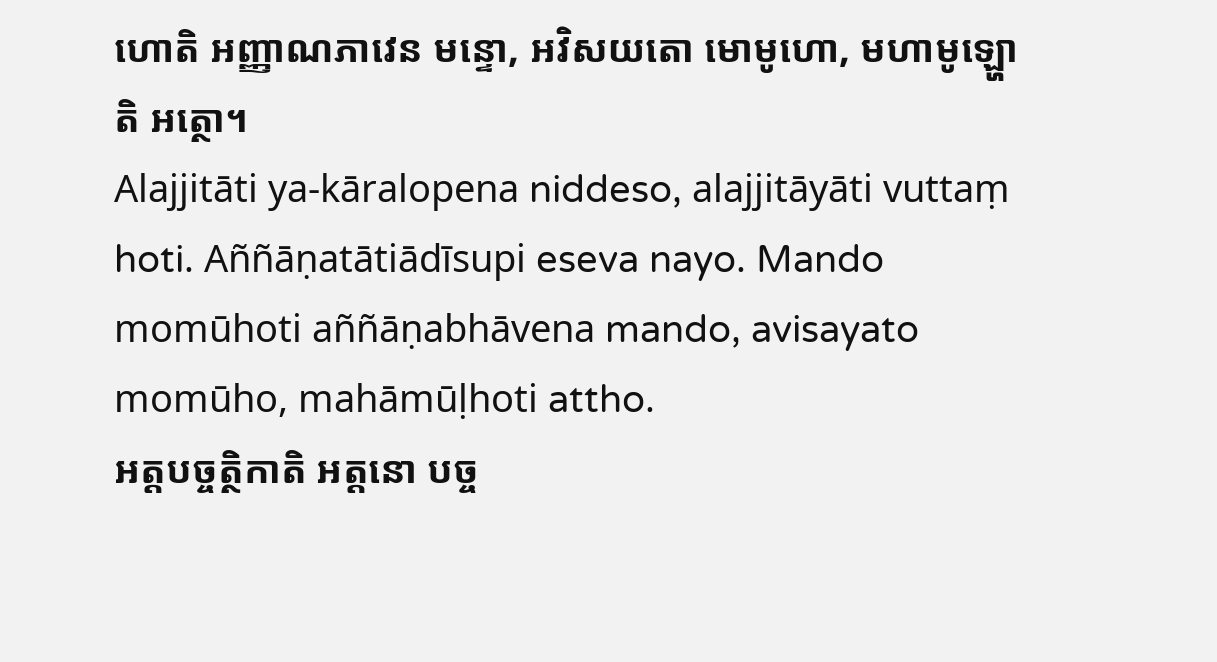ហោតិ អញ្ញាណភាវេន មន្ទោ, អវិសយតោ មោមូហោ, មហាមូឡ្ហោតិ អត្ថោ។
Alajjitāti ya-kāralopena niddeso, alajjitāyāti vuttaṃ hoti. Aññāṇatātiādīsupi eseva nayo. Mando momūhoti aññāṇabhāvena mando, avisayato momūho, mahāmūḷhoti attho.
អត្តបច្ចត្ថិកាតិ អត្តនោ បច្ច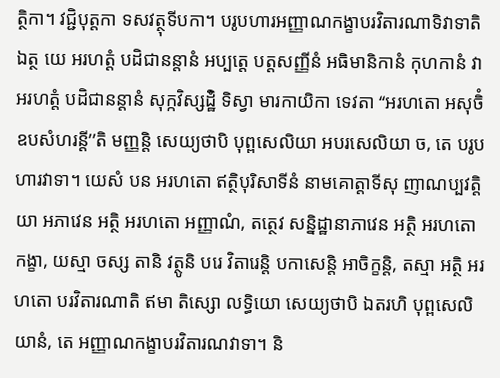ត្ថិកា។ វជ្ជិបុត្តកា ទសវត្ថុទីបកា។ បរូបហារអញ្ញាណកង្ខាបរវិតារណាទិវាទាតិ ឯត្ថ យេ អរហត្តំ បដិជានន្តានំ អប្បត្តេ បត្តសញ្ញីនំ អធិមានិកានំ កុហកានំ វា អរហត្តំ បដិជានន្តានំ សុក្កវិស្សដ្ឋិំ ទិស្វា មារកាយិកា ទេវតា ‘‘អរហតោ អសុចិំ ឧបសំហរន្តី’’តិ មញ្ញន្តិ សេយ្យថាបិ បុព្ពសេលិយា អបរសេលិយា ច, តេ បរូបហារវាទា។ យេសំ បន អរហតោ ឥត្ថិបុរិសាទីនំ នាមគោត្តាទីសុ ញាណប្បវត្តិយា អភាវេន អត្ថិ អរហតោ អញ្ញាណំ, តត្ថេវ សន្និដ្ឋានាភាវេន អត្ថិ អរហតោ កង្ខា, យស្មា ចស្ស តានិ វត្ថូនិ បរេ វិតារេន្តិ បកាសេន្តិ អាចិក្ខន្តិ, តស្មា អត្ថិ អរហតោ បរវិតារណាតិ ឥមា តិស្សោ លទ្ធិយោ សេយ្យថាបិ ឯតរហិ បុព្ពសេលិយានំ, តេ អញ្ញាណកង្ខាបរវិតារណវាទា។ និ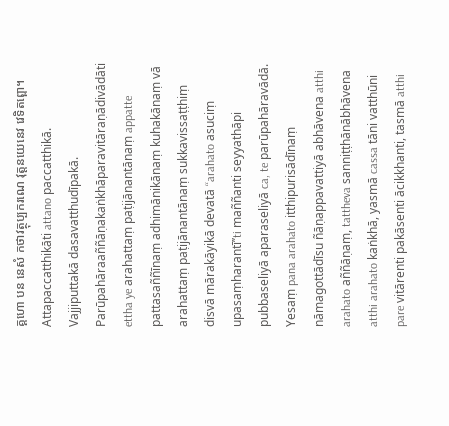គ្គហោ បន នេសំ កថាវត្ថុប្បករណេ វុត្តនយេនេវ វេទិតព្ពោ។
Attapaccatthikāti attano paccatthikā. Vajjiputtakā dasavatthudīpakā. Parūpahāraaññāṇakaṅkhāparavitāraṇādivādāti ettha ye arahattaṃ paṭijānantānaṃ appatte pattasaññīnaṃ adhimānikānaṃ kuhakānaṃ vā arahattaṃ paṭijānantānaṃ sukkavissaṭṭhiṃ disvā mārakāyikā devatā ‘‘arahato asuciṃ upasaṃharantī’’ti maññanti seyyathāpi pubbaseliyā aparaseliyā ca, te parūpahāravādā. Yesaṃ pana arahato itthipurisādīnaṃ nāmagottādīsu ñāṇappavattiyā abhāvena atthi arahato aññāṇaṃ, tattheva sanniṭṭhānābhāvena atthi arahato kaṅkhā, yasmā cassa tāni vatthūni pare vitārenti pakāsenti ācikkhanti, tasmā atthi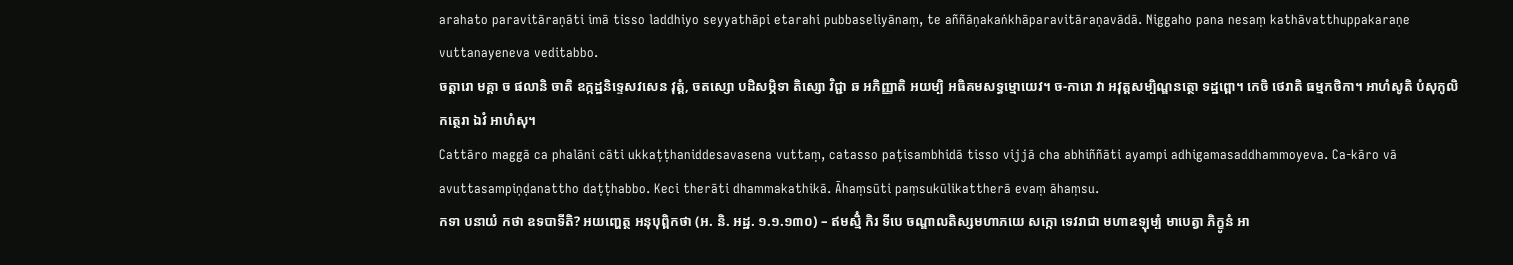arahato paravitāraṇāti imā tisso laddhiyo seyyathāpi etarahi pubbaseliyānaṃ, te aññāṇakaṅkhāparavitāraṇavādā. Niggaho pana nesaṃ kathāvatthuppakaraṇe vuttanayeneva veditabbo.
ចត្តារោ មគ្គា ច ផលានិ ចាតិ ឧក្កដ្ឋនិទ្ទេសវសេន វុត្តំ, ចតស្សោ បដិសម្ភិទា តិស្សោ វិជ្ជា ឆ អភិញ្ញាតិ អយម្បិ អធិគមសទ្ធម្មោយេវ។ ច-ការោ វា អវុត្តសម្បិណ្ឌនត្ថោ ទដ្ឋព្ពោ។ កេចិ ថេរាតិ ធម្មកថិកា។ អាហំសូតិ បំសុកូលិកត្ថេរា ឯវំ អាហំសុ។
Cattāro maggā ca phalāni cāti ukkaṭṭhaniddesavasena vuttaṃ, catasso paṭisambhidā tisso vijjā cha abhiññāti ayampi adhigamasaddhammoyeva. Ca-kāro vā avuttasampiṇḍanattho daṭṭhabbo. Keci therāti dhammakathikā. Āhaṃsūti paṃsukūlikattherā evaṃ āhaṃsu.
កទា បនាយំ កថា ឧទបាទីតិ? អយញ្ហេត្ថ អនុបុព្ពិកថា (អ. និ. អដ្ឋ. ១.១.១៣០) – ឥមស្មិំ កិរ ទីបេ ចណ្ឌាលតិស្សមហាភយេ សក្កោ ទេវរាជា មហាឧឡុម្បំ មាបេត្វា ភិក្ខូនំ អា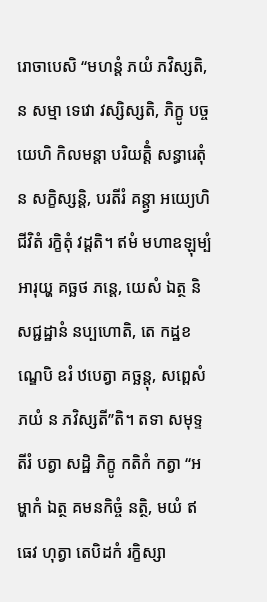រោចាបេសិ ‘‘មហន្តំ ភយំ ភវិស្សតិ, ន សម្មា ទេវោ វស្សិស្សតិ, ភិក្ខូ បច្ចយេហិ កិលមន្តា បរិយត្តិំ សន្ធារេតុំ ន សក្ខិស្សន្តិ, បរតីរំ គន្ត្វា អយ្យេហិ ជីវិតំ រក្ខិតុំ វដ្ដតិ។ ឥមំ មហាឧឡុម្បំ អារុយ្ហ គច្ឆថ ភន្តេ, យេសំ ឯត្ថ និសជ្ជដ្ឋានំ នប្បហោតិ, តេ កដ្ឋខណ្ឌេបិ ឧរំ ឋបេត្វា គច្ឆន្តុ, សព្ពេសំ ភយំ ន ភវិស្សតី’’តិ។ តទា សមុទ្ទតីរំ បត្វា សដ្ឋិ ភិក្ខូ កតិកំ កត្វា ‘‘អម្ហាកំ ឯត្ថ គមនកិច្ចំ នត្ថិ, មយំ ឥធេវ ហុត្វា តេបិដកំ រក្ខិស្សា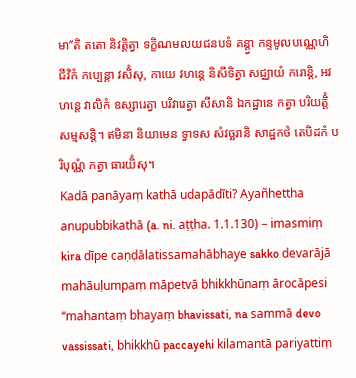មា’’តិ តតោ និវត្តិត្វា ទក្ខិណមលយជនបទំ គន្ត្វា កន្ទមូលបណ្ណេហិ ជីវិកំ កប្បេន្តា វសិំសុ, កាយេ វហន្តេ និសីទិត្វា សជ្ឈាយំ ករោន្តិ, អវហន្តេ វាលិកំ ឧស្សារេត្វា បរិវារេត្វា សីសានិ ឯកដ្ឋានេ កត្វា បរិយត្តិំ សម្មសន្តិ។ ឥមិនា និយាមេន ទ្វាទស សំវច្ឆរានិ សាដ្ឋកថំ តេបិដកំ បរិបុណ្ណំ កត្វា ធារយិំសុ។
Kadā panāyaṃ kathā udapādīti? Ayañhettha anupubbikathā (a. ni. aṭṭha. 1.1.130) – imasmiṃ kira dīpe caṇḍālatissamahābhaye sakko devarājā mahāuḷumpaṃ māpetvā bhikkhūnaṃ ārocāpesi ‘‘mahantaṃ bhayaṃ bhavissati, na sammā devo vassissati, bhikkhū paccayehi kilamantā pariyattiṃ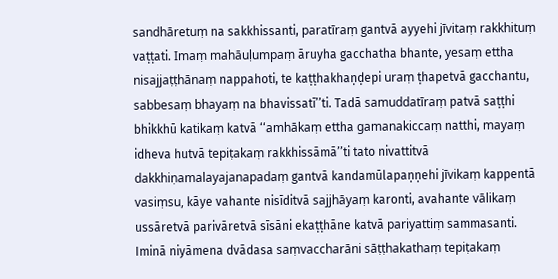sandhāretuṃ na sakkhissanti, paratīraṃ gantvā ayyehi jīvitaṃ rakkhituṃ vaṭṭati. Imaṃ mahāuḷumpaṃ āruyha gacchatha bhante, yesaṃ ettha nisajjaṭṭhānaṃ nappahoti, te kaṭṭhakhaṇḍepi uraṃ ṭhapetvā gacchantu, sabbesaṃ bhayaṃ na bhavissatī’’ti. Tadā samuddatīraṃ patvā saṭṭhi bhikkhū katikaṃ katvā ‘‘amhākaṃ ettha gamanakiccaṃ natthi, mayaṃ idheva hutvā tepiṭakaṃ rakkhissāmā’’ti tato nivattitvā dakkhiṇamalayajanapadaṃ gantvā kandamūlapaṇṇehi jīvikaṃ kappentā vasiṃsu, kāye vahante nisīditvā sajjhāyaṃ karonti, avahante vālikaṃ ussāretvā parivāretvā sīsāni ekaṭṭhāne katvā pariyattiṃ sammasanti. Iminā niyāmena dvādasa saṃvaccharāni sāṭṭhakathaṃ tepiṭakaṃ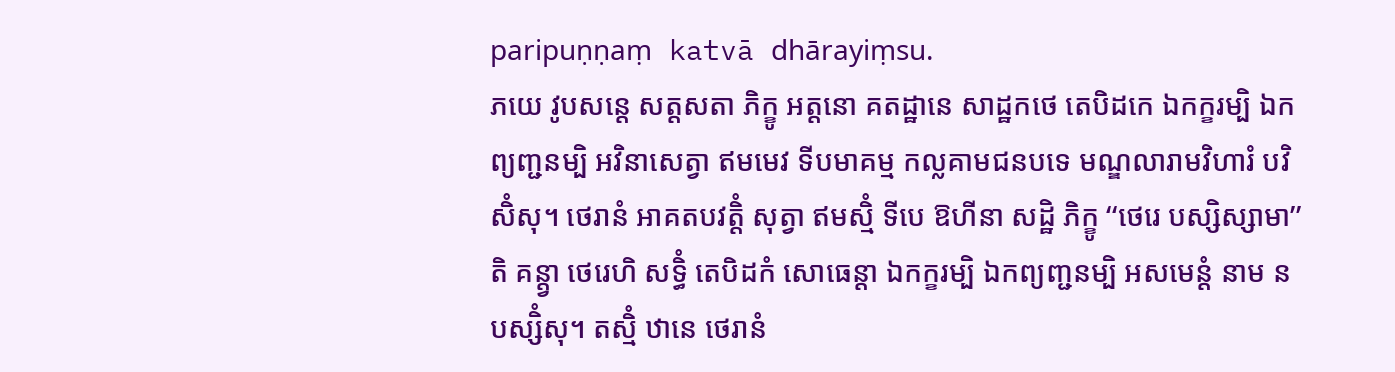paripuṇṇaṃ katvā dhārayiṃsu.
ភយេ វូបសន្តេ សត្តសតា ភិក្ខូ អត្តនោ គតដ្ឋានេ សាដ្ឋកថេ តេបិដកេ ឯកក្ខរម្បិ ឯកព្យញ្ជនម្បិ អវិនាសេត្វា ឥមមេវ ទីបមាគម្ម កល្លគាមជនបទេ មណ្ឌលារាមវិហារំ បវិសិំសុ។ ថេរានំ អាគតបវត្តិំ សុត្វា ឥមស្មិំ ទីបេ ឱហីនា សដ្ឋិ ភិក្ខូ ‘‘ថេរេ បស្សិស្សាមា’’តិ គន្ត្វា ថេរេហិ សទ្ធិំ តេបិដកំ សោធេន្តា ឯកក្ខរម្បិ ឯកព្យញ្ជនម្បិ អសមេន្តំ នាម ន បស្សិំសុ។ តស្មិំ ឋានេ ថេរានំ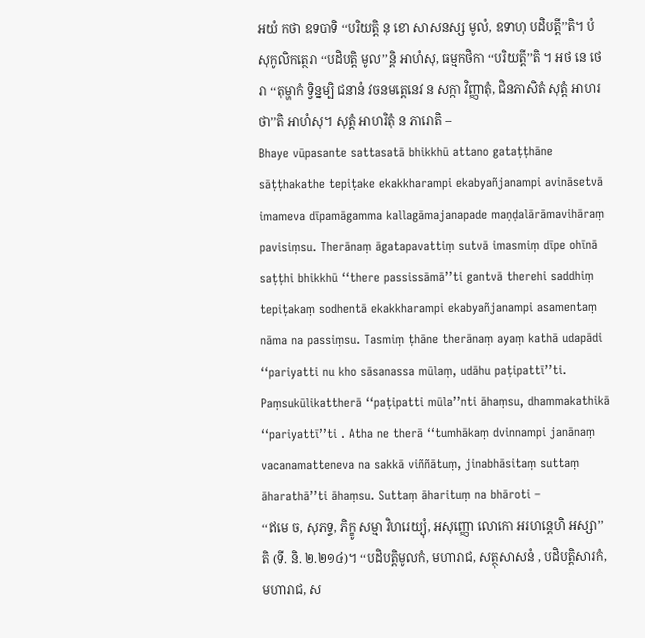អយំ កថា ឧទបាទិ ‘‘បរិយត្តិ នុ ខោ សាសនស្ស មូលំ, ឧទាហុ បដិបត្តី’’តិ។ បំសុកូលិកត្ថេរា ‘‘បដិបត្តិ មូល’’ន្តិ អាហំសុ, ធម្មកថិកា ‘‘បរិយត្តី’’តិ ។ អថ នេ ថេរា ‘‘តុម្ហាកំ ទ្វិន្នម្បិ ជនានំ វចនមត្តេនេវ ន សក្កា វិញ្ញាតុំ, ជិនភាសិតំ សុត្តំ អាហរថា’’តិ អាហំសុ។ សុត្តំ អាហរិតុំ ន ភារោតិ –
Bhaye vūpasante sattasatā bhikkhū attano gataṭṭhāne sāṭṭhakathe tepiṭake ekakkharampi ekabyañjanampi avināsetvā imameva dīpamāgamma kallagāmajanapade maṇḍalārāmavihāraṃ pavisiṃsu. Therānaṃ āgatapavattiṃ sutvā imasmiṃ dīpe ohīnā saṭṭhi bhikkhū ‘‘there passissāmā’’ti gantvā therehi saddhiṃ tepiṭakaṃ sodhentā ekakkharampi ekabyañjanampi asamentaṃ nāma na passiṃsu. Tasmiṃ ṭhāne therānaṃ ayaṃ kathā udapādi ‘‘pariyatti nu kho sāsanassa mūlaṃ, udāhu paṭipattī’’ti. Paṃsukūlikattherā ‘‘paṭipatti mūla’’nti āhaṃsu, dhammakathikā ‘‘pariyattī’’ti . Atha ne therā ‘‘tumhākaṃ dvinnampi janānaṃ vacanamatteneva na sakkā viññātuṃ, jinabhāsitaṃ suttaṃ āharathā’’ti āhaṃsu. Suttaṃ āharituṃ na bhāroti –
‘‘ឥមេ ច, សុភទ្ទ, ភិក្ខូ សម្មា វិហរេយ្យុំ, អសុញ្ញោ លោកោ អរហន្តេហិ អស្សា’’តិ (ទី. និ. ២.២១៤)។ ‘‘បដិបត្តិមូលកំ, មហារាជ, សត្ថុសាសនំ , បដិបត្តិសារកំ, មហារាជ, ស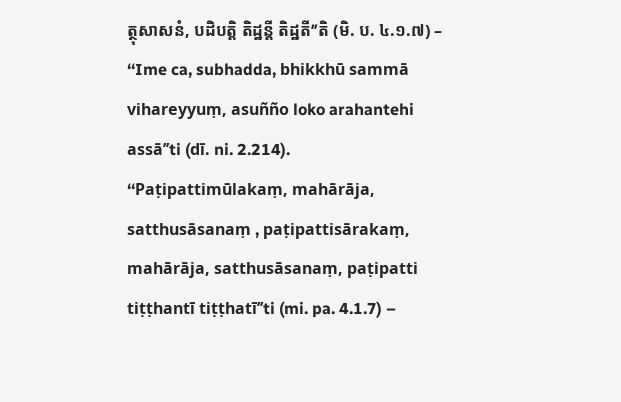ត្ថុសាសនំ, បដិបត្តិ តិដ្ឋន្តី តិដ្ឋតី’’តិ (មិ. ប. ៤.១.៧) –
‘‘Ime ca, subhadda, bhikkhū sammā vihareyyuṃ, asuñño loko arahantehi assā’’ti (dī. ni. 2.214). ‘‘Paṭipattimūlakaṃ, mahārāja, satthusāsanaṃ , paṭipattisārakaṃ, mahārāja, satthusāsanaṃ, paṭipatti tiṭṭhantī tiṭṭhatī’’ti (mi. pa. 4.1.7) –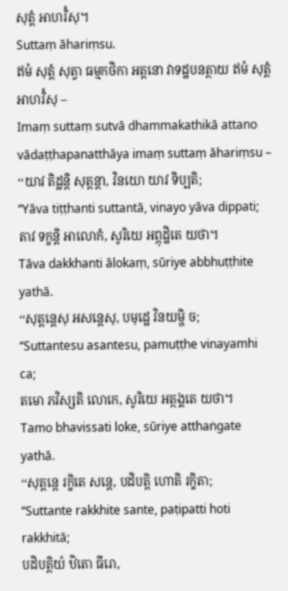សុត្តំ អាហរិំសុ។
Suttaṃ āhariṃsu.
ឥមំ សុត្តំ សុត្វា ធម្មកថិកា អត្តនោ វាទដ្ឋបនត្ថាយ ឥមំ សុត្តំ អាហរិំសុ –
Imaṃ suttaṃ sutvā dhammakathikā attano vādaṭṭhapanatthāya imaṃ suttaṃ āhariṃsu –
‘‘យាវ តិដ្ឋន្តិ សុត្តន្តា, វិនយោ យាវ ទិប្បតិ;
‘‘Yāva tiṭṭhanti suttantā, vinayo yāva dippati;
តាវ ទក្ខន្តិ អាលោកំ, សូរិយេ អព្ភុដ្ឋិតេ យថា។
Tāva dakkhanti ālokaṃ, sūriye abbhuṭṭhite yathā.
‘‘សុត្តន្តេសុ អសន្តេសុ, បមុដ្ឋេ វិនយម្ហិ ច;
‘‘Suttantesu asantesu, pamuṭṭhe vinayamhi ca;
តមោ ភវិស្សតិ លោកេ, សូរិយេ អត្ថង្គតេ យថា។
Tamo bhavissati loke, sūriye atthaṅgate yathā.
‘‘សុត្តន្តេ រក្ខិតេ សន្តេ, បដិបត្តិ ហោតិ រក្ខិតា;
‘‘Suttante rakkhite sante, paṭipatti hoti rakkhitā;
បដិបត្តិយំ ឋិតោ ធីរោ,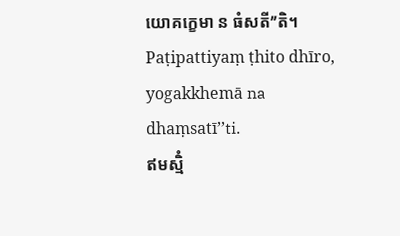យោគក្ខេមា ន ធំសតី’’តិ។
Paṭipattiyaṃ ṭhito dhīro, yogakkhemā na dhaṃsatī’’ti.
ឥមស្មិំ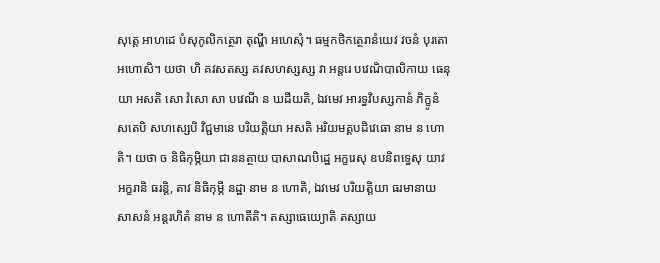សុត្តេ អាហដេ បំសុកូលិកត្ថេរា តុណ្ហី អហេសុំ។ ធម្មកថិកត្ថេរានំយេវ វចនំ បុរតោ អហោសិ។ យថា ហិ គវសតស្ស គវសហស្សស្ស វា អន្តរេ បវេណិបាលិកាយ ធេនុយា អសតិ សោ វំសោ សា បវេណី ន ឃដីយតិ, ឯវមេវ អារទ្ធវិបស្សកានំ ភិក្ខូនំ សតេបិ សហស្សេបិ វិជ្ជមានេ បរិយត្តិយា អសតិ អរិយមគ្គបដិវេធោ នាម ន ហោតិ។ យថា ច និធិកុម្ភិយា ជាននត្ថាយ បាសាណបិដ្ឋេ អក្ខរេសុ ឧបនិពទ្ធេសុ យាវ អក្ខរានិ ធរន្តិ, តាវ និធិកុម្ភី នដ្ឋា នាម ន ហោតិ, ឯវមេវ បរិយត្តិយា ធរមានាយ សាសនំ អន្តរហិតំ នាម ន ហោតីតិ។ តស្សាធេយ្យោតិ តស្សាយ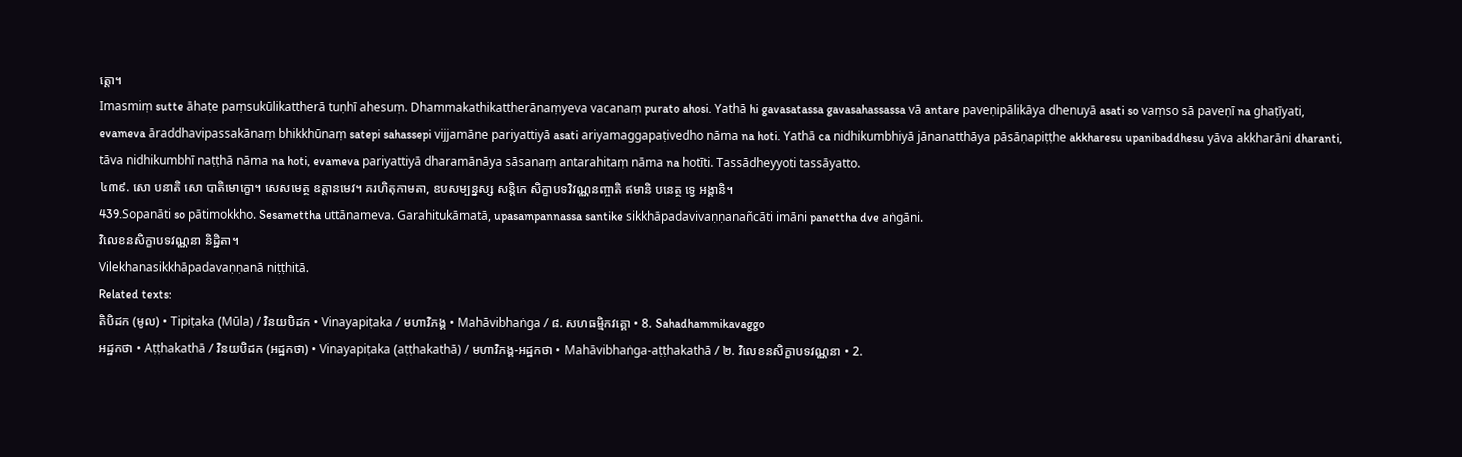ត្តោ។
Imasmiṃ sutte āhaṭe paṃsukūlikattherā tuṇhī ahesuṃ. Dhammakathikattherānaṃyeva vacanaṃ purato ahosi. Yathā hi gavasatassa gavasahassassa vā antare paveṇipālikāya dhenuyā asati so vaṃso sā paveṇī na ghaṭīyati, evameva āraddhavipassakānaṃ bhikkhūnaṃ satepi sahassepi vijjamāne pariyattiyā asati ariyamaggapaṭivedho nāma na hoti. Yathā ca nidhikumbhiyā jānanatthāya pāsāṇapiṭṭhe akkharesu upanibaddhesu yāva akkharāni dharanti, tāva nidhikumbhī naṭṭhā nāma na hoti, evameva pariyattiyā dharamānāya sāsanaṃ antarahitaṃ nāma na hotīti. Tassādheyyoti tassāyatto.
៤៣៩. សោ បនាតិ សោ បាតិមោក្ខោ។ សេសមេត្ថ ឧត្តានមេវ។ គរហិតុកាមតា, ឧបសម្បន្នស្ស សន្តិកេ សិក្ខាបទវិវណ្ណនញ្ចាតិ ឥមានិ បនេត្ថ ទ្វេ អង្គានិ។
439.Sopanāti so pātimokkho. Sesamettha uttānameva. Garahitukāmatā, upasampannassa santike sikkhāpadavivaṇṇanañcāti imāni panettha dve aṅgāni.
វិលេខនសិក្ខាបទវណ្ណនា និដ្ឋិតា។
Vilekhanasikkhāpadavaṇṇanā niṭṭhitā.
Related texts:
តិបិដក (មូល) • Tipiṭaka (Mūla) / វិនយបិដក • Vinayapiṭaka / មហាវិភង្គ • Mahāvibhaṅga / ៨. សហធម្មិកវគ្គោ • 8. Sahadhammikavaggo
អដ្ឋកថា • Aṭṭhakathā / វិនយបិដក (អដ្ឋកថា) • Vinayapiṭaka (aṭṭhakathā) / មហាវិភង្គ-អដ្ឋកថា • Mahāvibhaṅga-aṭṭhakathā / ២. វិលេខនសិក្ខាបទវណ្ណនា • 2.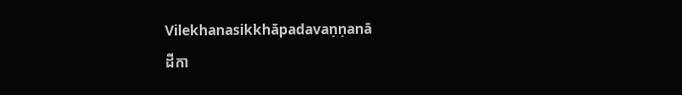Vilekhanasikkhāpadavaṇṇanā
ដីកា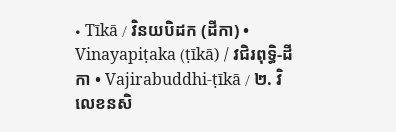• Tīkā / វិនយបិដក (ដីកា) • Vinayapiṭaka (ṭīkā) / វជិរពុទ្ធិ-ដីកា • Vajirabuddhi-ṭīkā / ២. វិលេខនសិ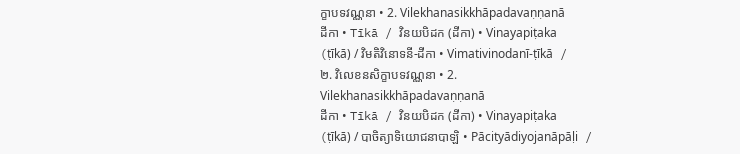ក្ខាបទវណ្ណនា • 2. Vilekhanasikkhāpadavaṇṇanā
ដីកា • Tīkā / វិនយបិដក (ដីកា) • Vinayapiṭaka (ṭīkā) / វិមតិវិនោទនី-ដីកា • Vimativinodanī-ṭīkā / ២. វិលេខនសិក្ខាបទវណ្ណនា • 2. Vilekhanasikkhāpadavaṇṇanā
ដីកា • Tīkā / វិនយបិដក (ដីកា) • Vinayapiṭaka (ṭīkā) / បាចិត្យាទិយោជនាបាឡិ • Pācityādiyojanāpāḷi /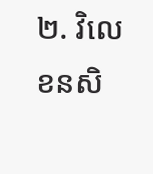២. វិលេខនសិ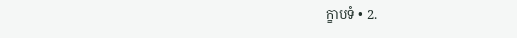ក្ខាបទំ • 2.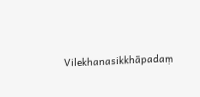Vilekhanasikkhāpadaṃ